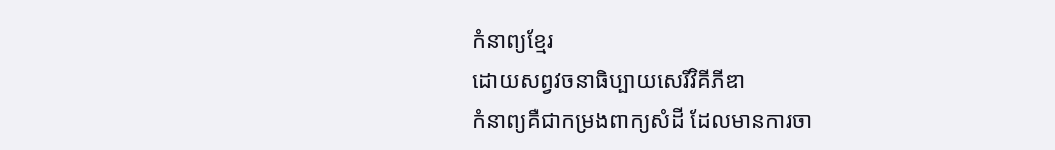កំនាព្យខ្មែរ
ដោយសព្វវចនាធិប្បាយសេរីវិគីភីឌា
កំនាព្យគឺជាកម្រងពាក្យសំដី ដែលមានការចា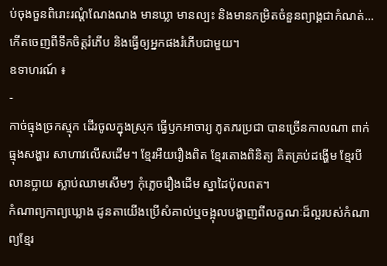ប់ចុងចួនពិរោះរណ្តំណែងណង មានឃ្លា មានល្បះ និងមានកម្រិតចំនួនព្យាង្គជាកំណត់... កើតចេញពីទឹកចិត្តរំភើប និងធ្វើឲ្យអ្នកផងរំភើបជាមួយ។
ឧទាហរណ៍ ៖
-
កាច់ធ្មុងច្រកស្មុក ដើរចូលក្នុងស្រុក ធ្វើឫកអាចារ្យ ភូតភរប្រជា បានច្រើនកាលណា ពាក់ធ្មុងសង្ហារ សាហាវលើសដើម។ ខ្មែរអឺយរឿងពិត ខ្មែរតោងពិនិត្យ គិតគ្រប់ដង្ហើម ខ្មែរបីលានប្លាយ ស្លាប់ឈាមសើមៗ កុំភ្លេចរឿងដើម ស្នាដៃប៉ុលពត។
កំណាព្យកាព្យឃ្លោង ដូនតាយើងប្រើសំគាល់ឬចង្អុលបង្ហាញពីលក្ខណៈដ៏ល្អរបស់កំណាព្យខ្មែរ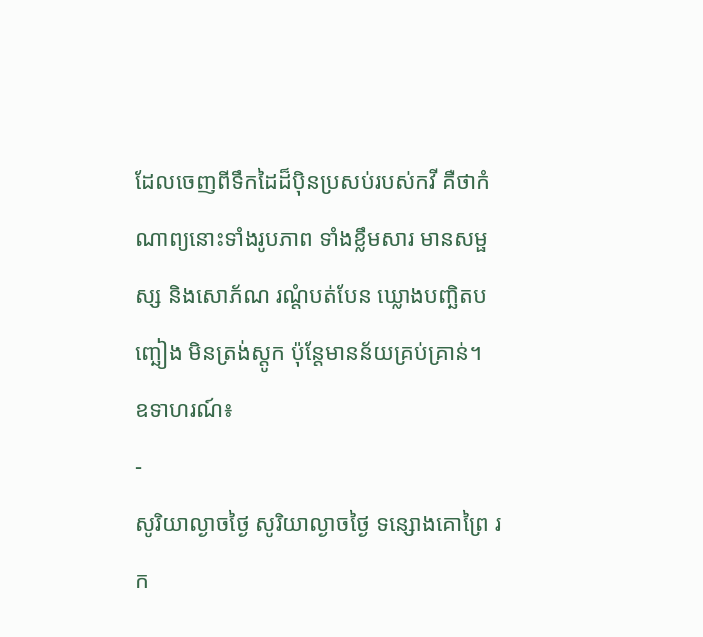ដែលចេញពីទឹកដៃដ៏ប៉ិនប្រសប់របស់កវី គឺថាកំណាព្យនោះទាំងរូបភាព ទាំងខ្លឹមសារ មានសម្ផស្ស និងសោភ័ណ រណ្តំបត់បែន ឃ្លោងបញ្ឆិតបញ្ឆៀង មិនត្រង់ស្តូក ប៉ុន្តែមានន័យគ្រប់គ្រាន់។
ឧទាហរណ៍៖
-
សូរិយាល្ងាចថ្ងៃ សូរិយាល្ងាចថ្ងៃ ទន្សោងគោព្រៃ រក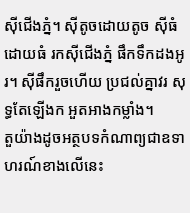ស៊ីជើងភ្នំ។ ស៊ីតូចដោយតូច ស៊ីធំដោយធំ រកស៊ីជើងភ្នំ ផឹកទឹកដងអូរ។ ស៊ីផឹករួចហើយ ប្រជល់គ្នាវរ សុទ្ធតែឡើងក អួតអាងកម្លាំង។
តួយ៉ាងដូចអត្ថបទកំណាព្យជាឧទាហរណ៍ខាងលើនេះ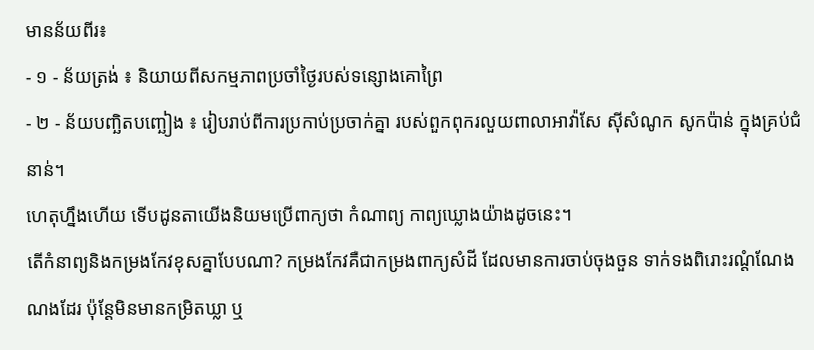មានន័យពីរ៖
- ១ - ន័យត្រង់ ៖ និយាយពីសកម្មភាពប្រចាំថ្ងៃរបស់ទន្សោងគោព្រៃ
- ២ - ន័យបញ្ឆិតបញ្ឆៀង ៖ រៀបរាប់ពីការប្រកាប់ប្រចាក់គ្នា របស់ពួកពុករលួយពាលាអាវ៉ាសែ ស៊ីសំណូក សូកប៉ាន់ ក្នុងគ្រប់ជំនាន់។
ហេតុហ្នឹងហើយ ទើបដូនតាយើងនិយមប្រើពាក្យថា កំណាព្យ កាព្យឃ្លោងយ៉ាងដូចនេះ។
តើកំនាព្យនិងកម្រងកែវខុសគ្នាបែបណា? កម្រងកែវគឺជាកម្រងពាក្យសំដី ដែលមានការចាប់ចុងចួន ទាក់ទងពិរោះរណ្តំណែងណងដែរ ប៉ុន្តែមិនមានកម្រិតឃ្លា ឬ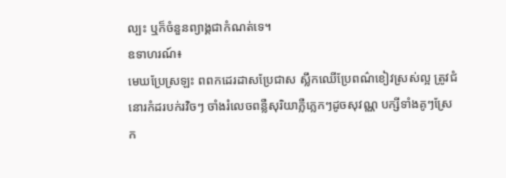ល្បះ ឬក៏ចំនួនព្យាង្គជាកំណត់ទេ។
ឧទាហរណ៍៖
មេឃប្រែស្រឡះ ពពកដេរដាសប្រែជាស ស្លឹកឈើប្រែពណ៌ខៀវស្រស់ល្អ ត្រូវជំនោរកំដរបក់រវិចៗ ចាំងរំលេចពន្លឺសុរិយាភ្លឺភ្លេកៗដូចសុវណ្ណ បក្សីទាំងគូៗស្រែក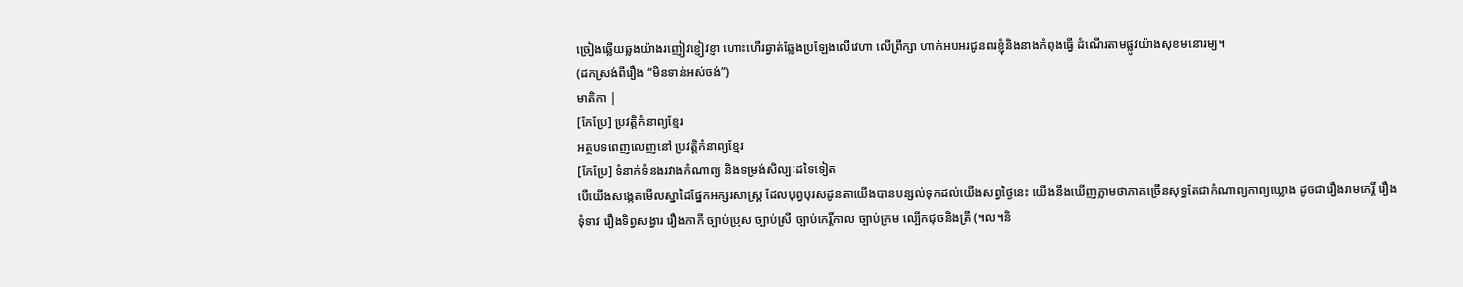ច្រៀងឆ្លើយឆ្លងយ៉ាងរញៀវខ្ញៀវខ្ញា ហោះហើរឆ្វាត់ឆ្លែងប្រឡែងលើវេហា លើព្រឹក្សា ហាក់អបអរជូនពរខ្ញុំនិងនាងកំពុងធ្វើ ដំណើរតាមផ្លូវយ៉ាងសុខមនោរម្យ។
(ដកស្រង់ពីរឿង “មិនទាន់អស់ចង់”)
មាតិកា |
[កែប្រែ] ប្រវត្តិកំនាព្យខ្មែរ
អត្ថបទពេញលេញនៅ ប្រវត្តិកំនាព្យខ្មែរ
[កែប្រែ] ទំនាក់ទំនងរវាងកំណាព្យ និងទម្រង់សិល្បៈដទៃទៀត
បើយើងសង្កេតមើលស្នាដៃផ្នែកអក្សរសាស្ត្រ ដែលបុព្វបុរសដូនតាយើងបានបន្សល់ទុកដល់យើងសព្វថ្ងៃនេះ យើងនឹងឃើញភ្លាមថាភាគច្រើនសុទ្ធតែជាកំណាព្យកាព្យឃ្លោង ដូចជារឿងរាមកេរ្តិ៍ រឿងទុំទាវ រឿងទិព្វសង្វារ រឿងកាកី ច្បាប់ប្រុស ច្បាប់ស្រី ច្បាប់កេរ្តិ៍កាល ច្បាប់ក្រម ល្បើកជុចនិងត្រី (។ល។និ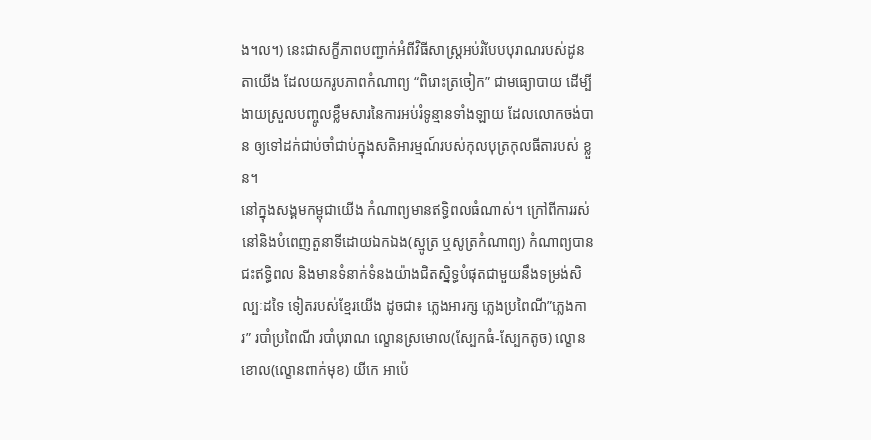ង។ល។) នេះជាសក្ខីភាពបញ្ជាក់អំពីវិធីសាស្ត្រអប់រំបែបបុរាណរបស់ដូនតាយើង ដែលយករូបភាពកំណាព្យ “ពិរោះត្រចៀក” ជាមធ្យោបាយ ដើម្បីងាយស្រួលបញ្ចូលខ្លឹមសារនៃការអប់រំទូន្មានទាំងឡាយ ដែលលោកចង់បាន ឲ្យទៅដក់ជាប់ចាំជាប់ក្នុងសតិអារម្មណ៍របស់កុលបុត្រកុលធីតារបស់ ខ្លួន។
នៅក្នុងសង្គមកម្ពុជាយើង កំណាព្យមានឥទ្ធិពលធំណាស់។ ក្រៅពីការរស់នៅនិងបំពេញតួនាទីដោយឯកឯង(ស្មូត្រ ឬសូត្រកំណាព្យ) កំណាព្យបានជះឥទ្ធិពល និងមានទំនាក់ទំនងយ៉ាងជិតស្និទ្ធបំផុតជាមួយនឹងទម្រង់សិល្បៈដទៃ ទៀតរបស់ខ្មែរយើង ដូចជា៖ ភ្លេងអារក្ស ភ្លេងប្រពៃណី”ភ្លេងការ” របាំប្រពៃណី របាំបុរាណ ល្ខោនស្រមោល(ស្បែកធំ-ស្បែកតូច) ល្ខោនខោល(ល្ខោនពាក់មុខ) យីកេ អាប៉េ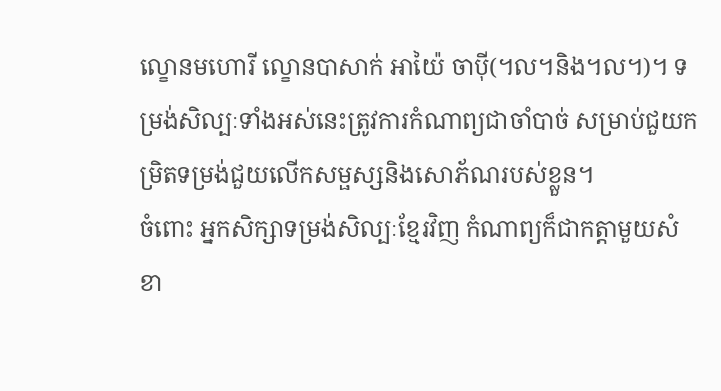ល្ខោនមហោរី ល្ខោនបាសាក់ អាយ៉ៃ ចាប៉ី(។ល។និង។ល។)។ ទម្រង់សិល្បៈទាំងអស់នេះត្រូវការកំណាព្យជាចាំបាច់ សម្រាប់ជួយកម្រិតទម្រង់ជួយលើកសម្ផស្សនិងសោភ័ណរបស់ខ្លួន។
ចំពោះ អ្នកសិក្សាទម្រង់សិល្បៈខ្មែរវិញ កំណាព្យក៏ជាកត្តាមួយសំខា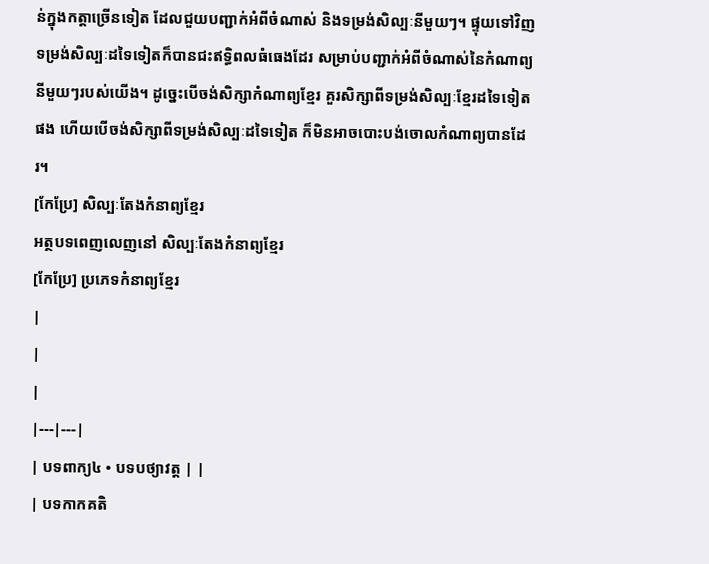ន់ក្នុងកត្តាច្រើនទៀត ដែលជួយបញ្ជាក់អំពីចំណាស់ និងទម្រង់សិល្បៈនីមួយៗ។ ផ្ទុយទៅវិញទម្រង់សិល្បៈដទៃទៀតក៏បានជះឥទ្ធិពលធំធេងដែរ សម្រាប់បញ្ជាក់អំពីចំណាស់នៃកំណាព្យនីមួយៗរបស់យើង។ ដូច្នេះបើចង់សិក្សាកំណាព្យខ្មែរ គួរសិក្សាពីទម្រង់សិល្បៈខ្មែរដទៃទៀតផង ហើយបើចង់សិក្សាពីទម្រង់សិល្បៈដទៃទៀត ក៏មិនអាចបោះបង់ចោលកំណាព្យបានដែរ។
[កែប្រែ] សិល្បៈតែងកំនាព្យខ្មែរ
អត្ថបទពេញលេញនៅ សិល្បៈតែងកំនាព្យខ្មែរ
[កែប្រែ] ប្រភេទកំនាព្យខ្មែរ
|
|
|
|---|---|
| បទពាក្យ៤ • បទបថ្យាវត្ត | |
| បទកាកគតិ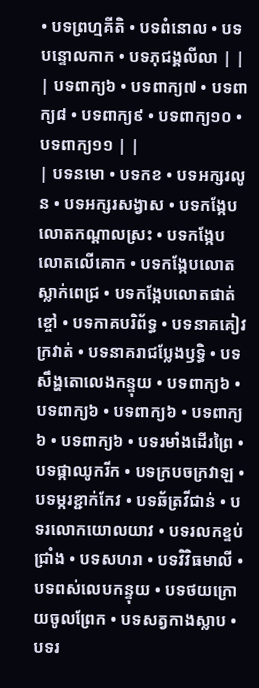• បទព្រហ្មគីតិ • បទពំនោល • បទបន្ទោលកាក • បទភុជង្គលីលា | |
| បទពាក្យ៦ • បទពាក្យ៧ • បទពាក្យ៨ • បទពាក្យ៩ • បទពាក្យ១០ • បទពាក្យ១១ | |
| បទនមោ • បទកខ • បទអក្សរលូន • បទអក្សរសង្វាស • បទកង្កែបលោតកណ្ដាលស្រះ • បទកង្កែបលោតលើគោក • បទកង្កែបលោតស្លាក់ពេជ្រ • បទកង្កែបលោតផាត់ខ្ចៅ • បទកាគបរិព័ទ្ធ • បទនាគគៀវក្រវាត់ • បទនាគរាជប្លែងឫទ្ធិ • បទសឹង្ហតោលេងកន្ទុយ • បទពាក្យ៦ • បទពាក្យ៦ • បទពាក្យ៦ • បទពាក្យ៦ • បទពាក្យ៦ • បទរមាំងដើរព្រៃ • បទផ្កាឈូករីក • បទក្របចក្រវាឡ • បទម្ករខ្ជាក់កែវ • បទឆ័ត្រវីជាន់ • បទរលោកយោលយាវ • បទរលកខ្ទប់ជ្រាំង • បទសហរា • បទវិវិធមាលី • បទពស់លេបកន្ទុយ • បទថយក្រោយចូលព្រែក • បទសត្វកាងស្លាប • បទរ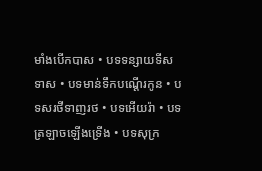មាំងបើកបាស • បទទន្សាយទីសទាស • បទមាន់ទឹកបណ្ដើរកូន • បទសរថីទាញរថ • បទអើយរ៉ា • បទត្រឡាចឡើងទ្រើង • បទសុក្រ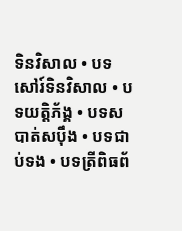ទិនវិសាល • បទសៅរ៍ទិនវិសាល • បទយត្តិភ័ង្គ • បទសបាត់សប៉ឹង • បទជាប់ទង • បទត្រីពិធព័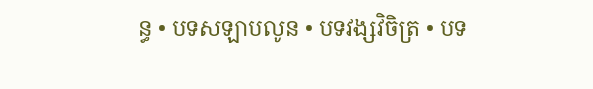ន្ធ • បទសឡាបលូន • បទវង្សវិចិត្រ • បទ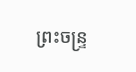ព្រះចន្ទ្រ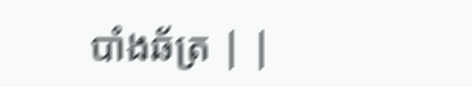បាំងឆ័ត្រ | |